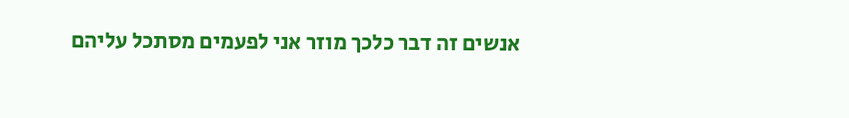אנשים זה דבר כלכך מוזר אני לפעמים מסתכל עליהם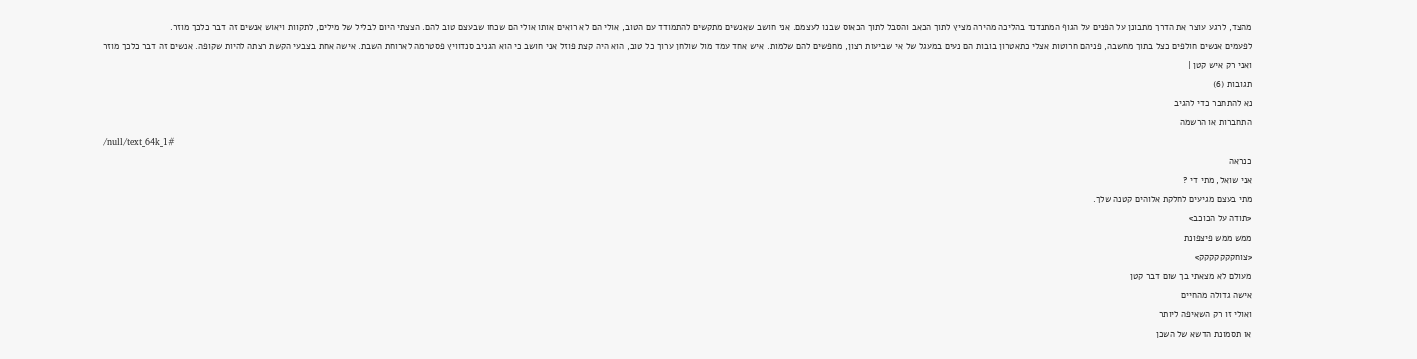מהצד, לרגע עוצר את הדרך מתבונן על הפנים על הגוף המתנדנד בהליכה מהירה מציץ לתוך הכאב והסבל לתוך הכאוס שבנו לעצמם. אני חושב שאנשים מתקשים להתמודד עם הטוב, אולי הם לא רואים אותו אולי הם שכחו שבעצם טוב להם. הצצתי היום לבליל של מילים, לתקוות ויאוש אנשים זה דבר כלכך מוזר.
לפעמים אנשים חולפים כצל בתוך מחשבה, פניהם חרוטות אצלי כתאטרון בובות הם נעים במעגל של אי שביעות רצון, מחפשים להם שלמות. איש אחד עמד מול שולחן ערוך כל טוב, הוא היה קצת פוזל אני חושב כי הוא הגניב סנדוויץ פסטרמה לארוחת השבת. אישה אחת בצבעי הקשת רצתה להיות שקופה. אנשים זה דבר כלכך מוזר
ואני רק איש קטן |
תגובות (6)
נא להתחבר כדי להגיב
התחברות או הרשמה
/null/text_64k_1#
כנראה
אני שואל, מתי די ?
מתי בעצם מגיעים לחלקת אלוהים קטנה שלך.
<תודה על הכוכב>
ממש ממש פיצפונת
<צוחקקקקקקק>
מעולם לא מצאתי בך שום דבר קטן
אישה גדולה מהחיים
ואולי זו רק השאיפה ליותר
או תסמונת הדשא של השכן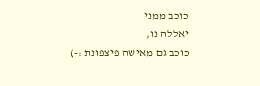כוכב ממני
יאללה נו,
כוכב גם מאישה פיצפונת :-)